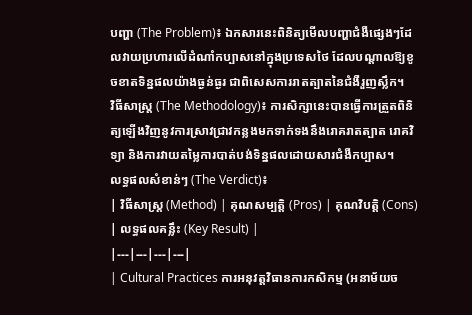បញ្ហា (The Problem)៖ ឯកសារនេះពិនិត្យមើលបញ្ហាជំងឺផ្សេងៗដែលវាយប្រហារលើដំណាំកប្បាសនៅក្នុងប្រទេសថៃ ដែលបណ្តាលឱ្យខូចខាតទិន្នផលយ៉ាងធ្ងន់ធ្ងរ ជាពិសេសការរាតត្បាតនៃជំងឺរួញស្លឹក។
វិធីសាស្ត្រ (The Methodology)៖ ការសិក្សានេះបានធ្វើការត្រួតពិនិត្យឡើងវិញនូវការស្រាវជ្រាវកន្លងមកទាក់ទងនឹងរោគរាតត្បាត រោគវិទ្យា និងការវាយតម្លៃការបាត់បង់ទិន្នផលដោយសារជំងឺកប្បាស។
លទ្ធផលសំខាន់ៗ (The Verdict)៖
| វិធីសាស្ត្រ (Method) | គុណសម្បត្តិ (Pros) | គុណវិបត្តិ (Cons) | លទ្ធផលគន្លឹះ (Key Result) |
|---|---|---|---|
| Cultural Practices ការអនុវត្តវិធានការកសិកម្ម (អនាម័យច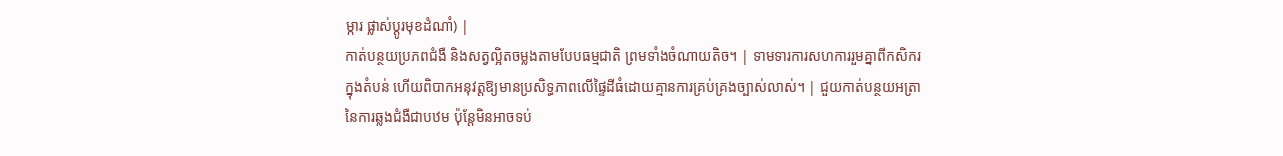ម្ការ ផ្លាស់ប្តូរមុខដំណាំ) |
កាត់បន្ថយប្រភពជំងឺ និងសត្វល្អិតចម្លងតាមបែបធម្មជាតិ ព្រមទាំងចំណាយតិច។ | ទាមទារការសហការរួមគ្នាពីកសិករក្នុងតំបន់ ហើយពិបាកអនុវត្តឱ្យមានប្រសិទ្ធភាពលើផ្ទៃដីធំដោយគ្មានការគ្រប់គ្រងច្បាស់លាស់។ | ជួយកាត់បន្ថយអត្រានៃការឆ្លងជំងឺជាបឋម ប៉ុន្តែមិនអាចទប់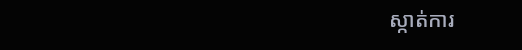ស្កាត់ការ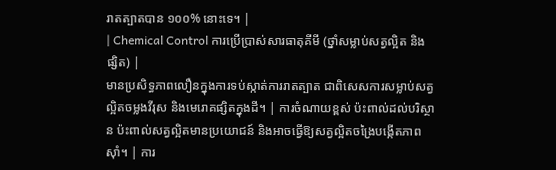រាតត្បាតបាន ១០០% នោះទេ។ |
| Chemical Control ការប្រើប្រាស់សារធាតុគីមី (ថ្នាំសម្លាប់សត្វល្អិត និងផ្សិត) |
មានប្រសិទ្ធភាពលឿនក្នុងការទប់ស្កាត់ការរាតត្បាត ជាពិសេសការសម្លាប់សត្វល្អិតចម្លងវីរុស និងមេរោគផ្សិតក្នុងដី។ | ការចំណាយខ្ពស់ ប៉ះពាល់ដល់បរិស្ថាន ប៉ះពាល់សត្វល្អិតមានប្រយោជន៍ និងអាចធ្វើឱ្យសត្វល្អិតចង្រៃបង្កើតភាពស៊ាំ។ | ការ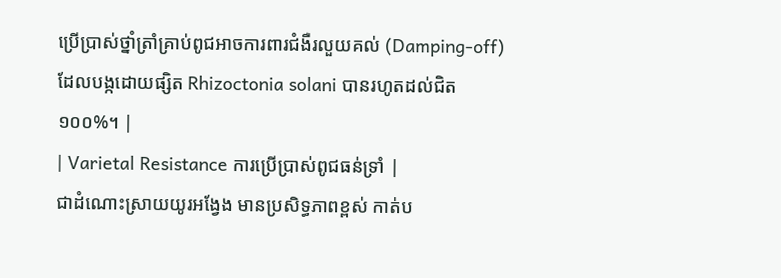ប្រើប្រាស់ថ្នាំត្រាំគ្រាប់ពូជអាចការពារជំងឺរលួយគល់ (Damping-off) ដែលបង្កដោយផ្សិត Rhizoctonia solani បានរហូតដល់ជិត ១០០%។ |
| Varietal Resistance ការប្រើប្រាស់ពូជធន់ទ្រាំ |
ជាដំណោះស្រាយយូរអង្វែង មានប្រសិទ្ធភាពខ្ពស់ កាត់ប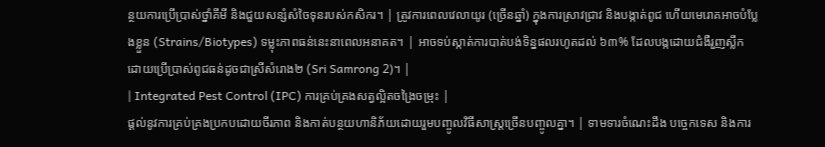ន្ថយការប្រើប្រាស់ថ្នាំគីមី និងជួយសន្សំសំចៃទុនរបស់កសិករ។ | ត្រូវការពេលវេលាយូរ (ច្រើនឆ្នាំ) ក្នុងការស្រាវជ្រាវ និងបង្កាត់ពូជ ហើយមេរោគអាចបំប្លែងខ្លួន (Strains/Biotypes) ទម្លុះភាពធន់នេះនាពេលអនាគត។ | អាចទប់ស្កាត់ការបាត់បង់ទិន្នផលរហូតដល់ ៦៣% ដែលបង្កដោយជំងឺរួញស្លឹក ដោយប្រើប្រាស់ពូជធន់ដូចជាស្រីសំរោង២ (Sri Samrong 2)។ |
| Integrated Pest Control (IPC) ការគ្រប់គ្រងសត្វល្អិតចង្រៃចម្រុះ |
ផ្តល់នូវការគ្រប់គ្រងប្រកបដោយចីរភាព និងកាត់បន្ថយហានិភ័យដោយរួមបញ្ចូលវិធីសាស្ត្រច្រើនបញ្ចូលគ្នា។ | ទាមទារចំណេះដឹង បច្ចេកទេស និងការ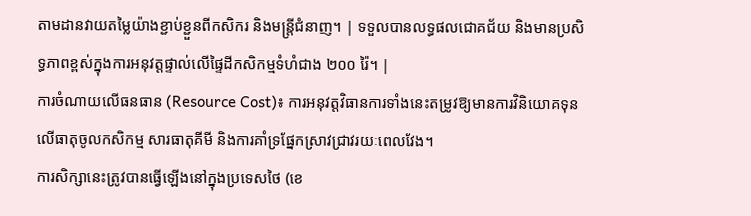តាមដានវាយតម្លៃយ៉ាងខ្ជាប់ខ្ជួនពីកសិករ និងមន្ត្រីជំនាញ។ | ទទួលបានលទ្ធផលជោគជ័យ និងមានប្រសិទ្ធភាពខ្ពស់ក្នុងការអនុវត្តផ្ទាល់លើផ្ទៃដីកសិកម្មទំហំជាង ២០០ រ៉ៃ។ |
ការចំណាយលើធនធាន (Resource Cost)៖ ការអនុវត្តវិធានការទាំងនេះតម្រូវឱ្យមានការវិនិយោគទុនលើធាតុចូលកសិកម្ម សារធាតុគីមី និងការគាំទ្រផ្នែកស្រាវជ្រាវរយៈពេលវែង។
ការសិក្សានេះត្រូវបានធ្វើឡើងនៅក្នុងប្រទេសថៃ (ខេ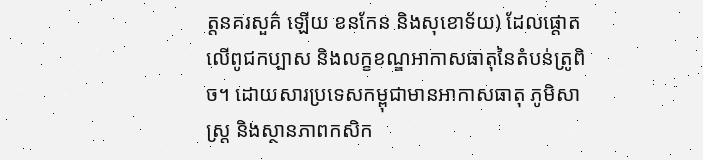ត្តនគរសួគ៌ ឡើយ ខនកែន និងសុខោទ័យ) ដែលផ្តោតលើពូជកប្បាស និងលក្ខខណ្ឌអាកាសធាតុនៃតំបន់ត្រូពិច។ ដោយសារប្រទេសកម្ពុជាមានអាកាសធាតុ ភូមិសាស្ត្រ និងស្ថានភាពកសិក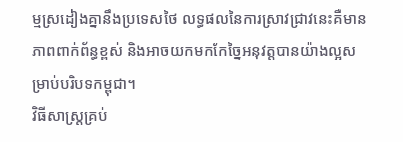ម្មស្រដៀងគ្នានឹងប្រទេសថៃ លទ្ធផលនៃការស្រាវជ្រាវនេះគឺមានភាពពាក់ព័ន្ធខ្ពស់ និងអាចយកមកកែច្នៃអនុវត្តបានយ៉ាងល្អសម្រាប់បរិបទកម្ពុជា។
វិធីសាស្ត្រគ្រប់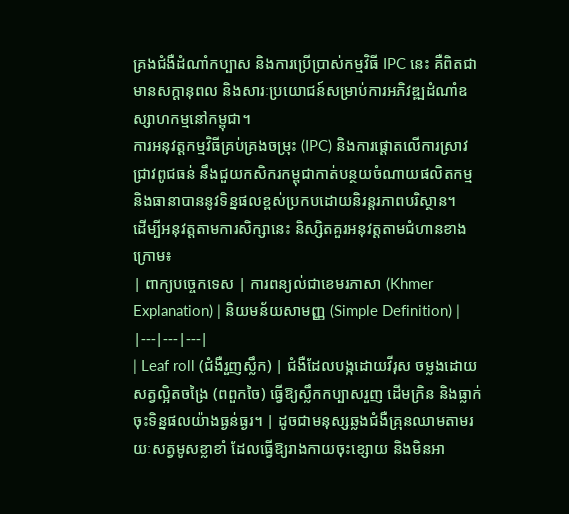គ្រងជំងឺដំណាំកប្បាស និងការប្រើប្រាស់កម្មវិធី IPC នេះ គឺពិតជាមានសក្តានុពល និងសារៈប្រយោជន៍សម្រាប់ការអភិវឌ្ឍដំណាំឧស្សាហកម្មនៅកម្ពុជា។
ការអនុវត្តកម្មវិធីគ្រប់គ្រងចម្រុះ (IPC) និងការផ្តោតលើការស្រាវជ្រាវពូជធន់ នឹងជួយកសិករកម្ពុជាកាត់បន្ថយចំណាយផលិតកម្ម និងធានាបាននូវទិន្នផលខ្ពស់ប្រកបដោយនិរន្តរភាពបរិស្ថាន។
ដើម្បីអនុវត្តតាមការសិក្សានេះ និស្សិតគួរអនុវត្តតាមជំហានខាងក្រោម៖
| ពាក្យបច្ចេកទេស | ការពន្យល់ជាខេមរភាសា (Khmer Explanation) | និយមន័យសាមញ្ញ (Simple Definition) |
|---|---|---|
| Leaf roll (ជំងឺរួញស្លឹក) | ជំងឺដែលបង្កដោយវីរុស ចម្លងដោយសត្វល្អិតចង្រៃ (ពពួកចៃ) ធ្វើឱ្យស្លឹកកប្បាសរួញ ដើមក្រិន និងធ្លាក់ចុះទិន្នផលយ៉ាងធ្ងន់ធ្ងរ។ | ដូចជាមនុស្សឆ្លងជំងឺគ្រុនឈាមតាមរយៈសត្វមូសខ្លាខាំ ដែលធ្វើឱ្យរាងកាយចុះខ្សោយ និងមិនអា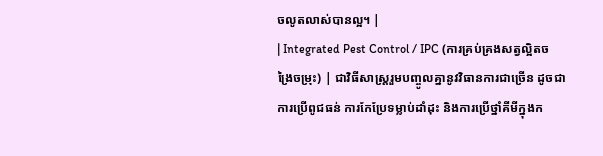ចលូតលាស់បានល្អ។ |
| Integrated Pest Control / IPC (ការគ្រប់គ្រងសត្វល្អិតចង្រៃចម្រុះ) | ជាវិធីសាស្ត្ររួមបញ្ចូលគ្នានូវវិធានការជាច្រើន ដូចជាការប្រើពូជធន់ ការកែប្រែទម្លាប់ដាំដុះ និងការប្រើថ្នាំគីមីក្នុងក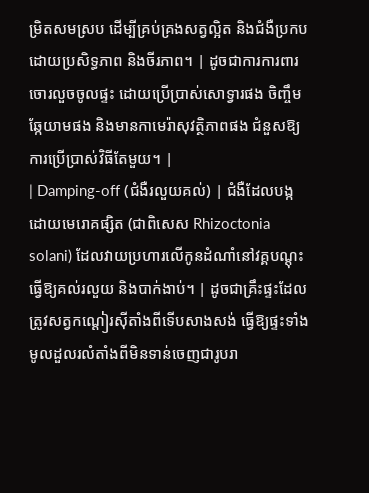ម្រិតសមស្រប ដើម្បីគ្រប់គ្រងសត្វល្អិត និងជំងឺប្រកបដោយប្រសិទ្ធភាព និងចីរភាព។ | ដូចជាការការពារចោរលួចចូលផ្ទះ ដោយប្រើប្រាស់សោទ្វារផង ចិញ្ចឹមឆ្កែយាមផង និងមានកាមេរ៉ាសុវត្ថិភាពផង ជំនួសឱ្យការប្រើប្រាស់វិធីតែមួយ។ |
| Damping-off (ជំងឺរលួយគល់) | ជំងឺដែលបង្កដោយមេរោគផ្សិត (ជាពិសេស Rhizoctonia solani) ដែលវាយប្រហារលើកូនដំណាំនៅវគ្គបណ្តុះ ធ្វើឱ្យគល់រលួយ និងបាក់ងាប់។ | ដូចជាគ្រឹះផ្ទះដែលត្រូវសត្វកណ្តៀរស៊ីតាំងពីទើបសាងសង់ ធ្វើឱ្យផ្ទះទាំងមូលដួលរលំតាំងពីមិនទាន់ចេញជារូបរា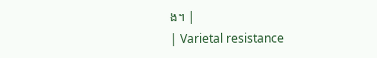ង។ |
| Varietal resistance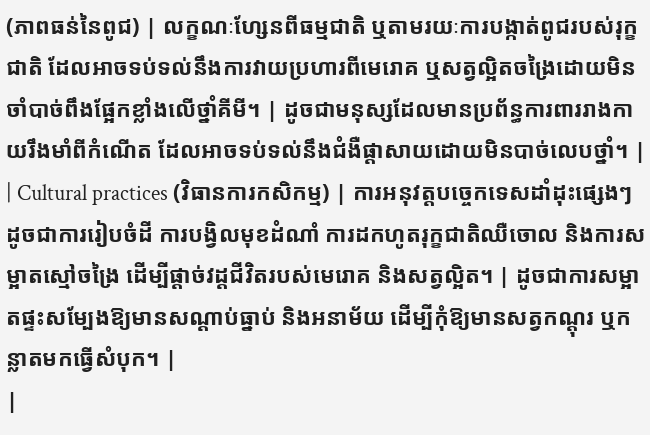(ភាពធន់នៃពូជ) | លក្ខណៈហ្សែនពីធម្មជាតិ ឬតាមរយៈការបង្កាត់ពូជរបស់រុក្ខជាតិ ដែលអាចទប់ទល់នឹងការវាយប្រហារពីមេរោគ ឬសត្វល្អិតចង្រៃដោយមិនចាំបាច់ពឹងផ្អែកខ្លាំងលើថ្នាំគីមី។ | ដូចជាមនុស្សដែលមានប្រព័ន្ធការពាររាងកាយរឹងមាំពីកំណើត ដែលអាចទប់ទល់នឹងជំងឺផ្តាសាយដោយមិនបាច់លេបថ្នាំ។ |
| Cultural practices (វិធានការកសិកម្ម) | ការអនុវត្តបច្ចេកទេសដាំដុះផ្សេងៗ ដូចជាការរៀបចំដី ការបង្វិលមុខដំណាំ ការដកហូតរុក្ខជាតិឈឺចោល និងការសម្អាតស្មៅចង្រៃ ដើម្បីផ្តាច់វដ្តជីវិតរបស់មេរោគ និងសត្វល្អិត។ | ដូចជាការសម្អាតផ្ទះសម្បែងឱ្យមានសណ្តាប់ធ្នាប់ និងអនាម័យ ដើម្បីកុំឱ្យមានសត្វកណ្តុរ ឬកន្លាតមកធ្វើសំបុក។ |
|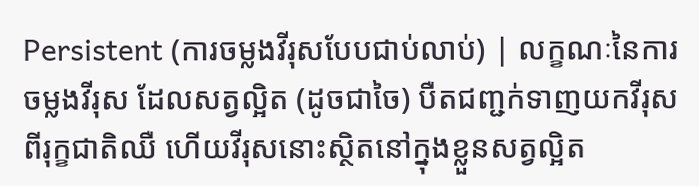Persistent (ការចម្លងវីរុសបែបជាប់លាប់) | លក្ខណៈនៃការចម្លងវីរុស ដែលសត្វល្អិត (ដូចជាចៃ) បឺតជញ្ជក់ទាញយកវីរុសពីរុក្ខជាតិឈឺ ហើយវីរុសនោះស្ថិតនៅក្នុងខ្លួនសត្វល្អិត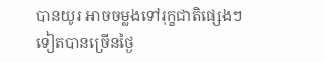បានយូរ អាចចម្លងទៅរុក្ខជាតិផ្សេងៗទៀតបានច្រើនថ្ងៃ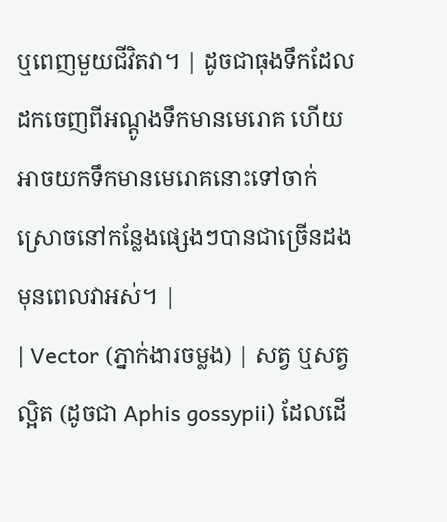ឬពេញមួយជីវិតវា។ | ដូចជាធុងទឹកដែលដកចេញពីអណ្តូងទឹកមានមេរោគ ហើយអាចយកទឹកមានមេរោគនោះទៅចាក់ស្រោចនៅកន្លែងផ្សេងៗបានជាច្រើនដងមុនពេលវាអស់។ |
| Vector (ភ្នាក់ងារចម្លង) | សត្វ ឬសត្វល្អិត (ដូចជា Aphis gossypii) ដែលដើ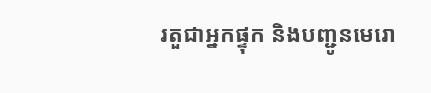រតួជាអ្នកផ្ទុក និងបញ្ជូនមេរោ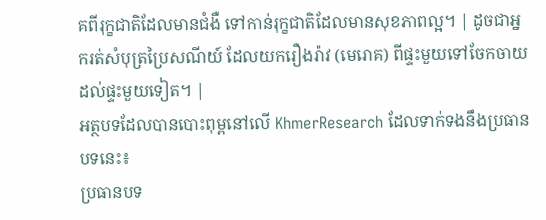គពីរុក្ខជាតិដែលមានជំងឺ ទៅកាន់រុក្ខជាតិដែលមានសុខភាពល្អ។ | ដូចជាអ្នករត់សំបុត្រប្រៃសណីយ៍ ដែលយករឿងរ៉ាវ (មេរោគ) ពីផ្ទះមួយទៅចែកចាយដល់ផ្ទះមួយទៀត។ |
អត្ថបទដែលបានបោះពុម្ពនៅលើ KhmerResearch ដែលទាក់ទងនឹងប្រធានបទនេះ៖
ប្រធានបទ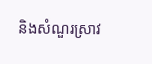និងសំណួរស្រាវ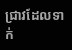ជ្រាវដែលទាក់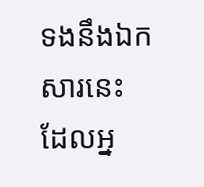ទងនឹងឯកសារនេះ ដែលអ្ន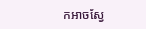កអាចស្វែ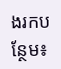ងរកបន្ថែម៖